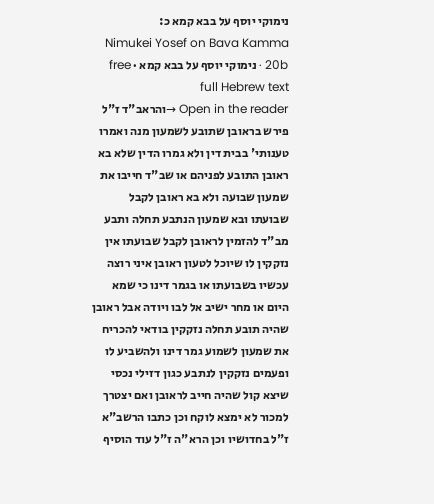נימוקי יוסף על בבא קמא כ:
Nimukei Yosef on Bava Kamma 20b · נימוקי יוסף על בבא קמא · free full Hebrew text
Open in the reader →והראב"ד ז"ל פירש בראובן שתובע לשמעון מנה ואמרו טענותי' בבית דין ולא גמרו הדין שלא בא ראובן התובע לפניהם או שב"ד חייבו את שמעון שבועה ולא בא ראובן לקבל שבועתו ובא שמעון הנתבע תחלה ותבע מב"ד להזמין לראובן לקבל שבועתו אין נזקקין לו שיוכל לטעון ראובן איני רוצה עכשיו בשבועתו או בגמר דינו כי שמא היום או מחר ישיב אל לבו ויודה אבל ראובן שהיה תובע תחלה נזקקין בודאי להכריח את שמעון לשמוע גמר דינו ולהשביע לו ופעמים נזקקין לנתבע כגון דזילי נכסי שיצא קול שהיה חייב לראובן ואם יצטרך למכור לא ימצא לוקח וכן כתבו הרשב"א ז"ל בחדושיו וכן הרא"ה ז"ל עוד הוסיף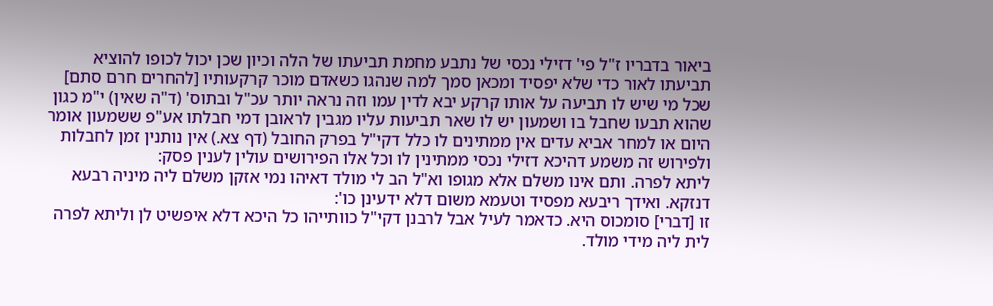ביאור בדבריו ז"ל פי' דזילי נכסי של נתבע מחמת תביעתו של הלה וכיון שכן יכול לכופו להוציא תביעתו לאור כדי שלא יפסיד ומכאן סמך למה שנהגו כשאדם מוכר קרקעותיו [להחרים חרם סתם] שכל מי שיש לו תביעה על אותו קרקע יבא לדין עמו וזה נראה יותר עכ"ל ובתוס' (ד"ה שאין) י"מ כגון שהוא תבעו שחבל בו ושמעון יש לו שאר תביעות עליו מגבין לראובן דמי חבלתו אע"פ ששמעון אומר היום או למחר אביא עדים אין ממתינים לו כלל דקי"ל בפרק החובל (דף צא.) אין נותנין זמן לחבלות ולפירוש זה משמע דהיכא דזילי נכסי ממתינין לו וכל אלו הפירושים עולין לענין פסק:
ליתא לפרה. ותם אינו משלם אלא מגופו וא"ל הב לי מולד דאיהו נמי אזקן משלם ליה מיניה רבעא דנזקא. ואידך ריבעא מפסיד וטעמא משום דלא ידעינן כו':
זו [דברי] סומכוס היא. כדאמר לעיל אבל לרבנן דקי"ל כוותייהו כל היכא דלא איפשיט לן וליתא לפרה לית ליה מידי מולד.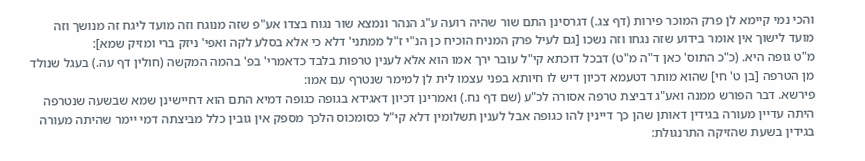והכי נמי קיימא לן פרק המוכר פירות (דף צג.) דגרסינן התם שור שהיה רועה ע"ג הנהר ונמצא שור נגוח בצדו אע"פ שזה מנוגח וזה מועד ליגח זה מנושך וזה מועד לישוך אין אומר בידוע שזה נגחו וזה נשכו [גם לעיל פרק המניח הוכיח כן הנ"י ז"ל ממתני' דלא כי אלא בסלע לקה ואפי' ניזק ברי ומזיק שמא]:
מ"ט גופה היא. (כ"כ התוס' כאן ד"ה מ"ט) דבכל דוכתא קי"ל עובר ירך אמו הוא אלא לענין טרפות בלבד כדאמרי' בפ' בהמה המקשה (חולין דף עה.) בעגל שנולד מן הטרפה [בן ט' חי] שהוא מותר דטעמא דכיון דיש לו חיותא בפני עצמו לית לן למימר שנטרף עם אמו:
פירשא. דבר הפורש ממנה ואע"ג דביצת טרפה אסורה לכ"ע (שם דף נח.) ואמרינן דכיון דאגידא בגופה כגופה דמיא התם הוא דחיישינן שמא שבשעה שנטרפה היתה עדיין מעורה בגידין דאותן שהן כך דיינין להו כגופה אבל לענין תשלומין דלא קי"ל כסומכוס הלכך מספק אין גובין כלל מביצתה דמי יימר שהיתה מעורה בגידין בשעת שהזיקה התרנגולת: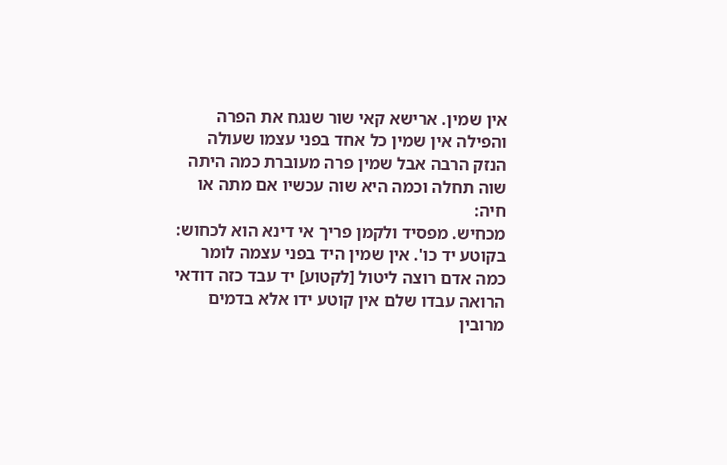אין שמין. ארישא קאי שור שנגח את הפרה והפילה אין שמין כל אחד בפני עצמו שעולה הנזק הרבה אבל שמין פרה מעוברת כמה היתה שוה תחלה וכמה היא שוה עכשיו אם מתה או חיה:
מכחיש. מפסיד ולקמן פריך אי דינא הוא לכחוש:
בקוטע יד כו'. אין שמין היד בפני עצמה לומר כמה אדם רוצה ליטול [לקטוע] יד עבד כזה דודאי הרואה עבדו שלם אין קוטע ידו אלא בדמים מרובין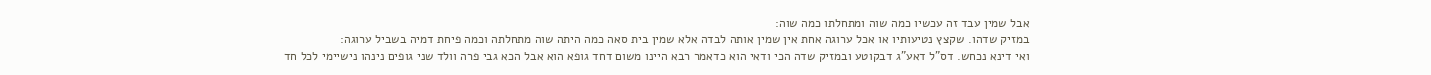אבל שמין עבד זה עכשיו כמה שוה ומתחלתו כמה שוה:
במזיק שדהו. שקצץ נטיעותיו או אכל ערוגה אחת אין שמין אותה לבדה אלא שמין בית סאה כמה היתה שוה מתחלתה וכמה פיחת דמיה בשביל ערוגה:
ואי דינא נכחש. דס"ל דאע"ג דבקוטע ובמזיק שדה הכי ודאי הוא כדאמר רבא היינו משום דחד גופא הוא אבל הכא גבי פרה וולד שני גופים נינהו נישיימי לכל חד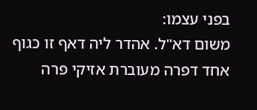בפני עצמו:
משום דא"ל. אהדר ליה דאף זו כגוף אחד דפרה מעוברת אזיקי פרה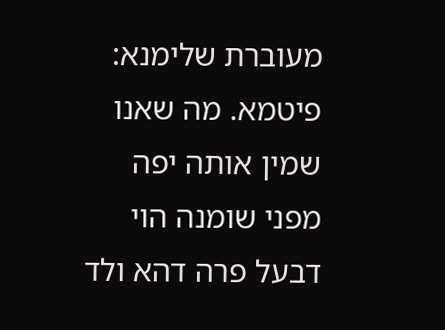מעוברת שלימנא:
פיטמא. מה שאנו שמין אותה יפה מפני שומנה הוי דבעל פרה דהא ולד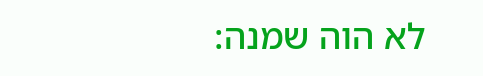לא הוה שמנה: